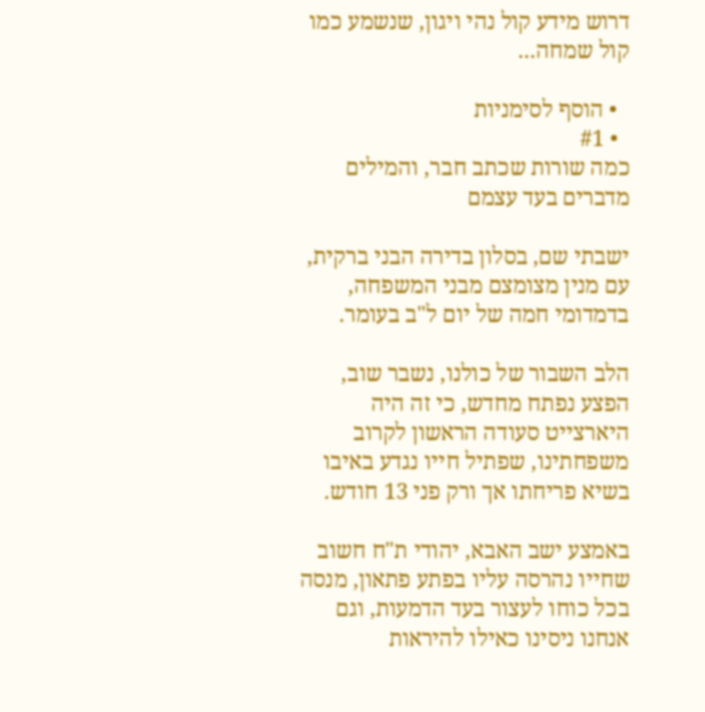דרוש מידע קול נהי ויגון, שנשמע כמו קול שמחה...

  • הוסף לסימניות
  • #1
כמה שורות שכתב חבר, והמילים מדברים בעד עצמם

ישבתי שם, בסלון בדירה הבני ברקית, עם מנין מצומצם מבני המשפחה, בדמדומי חמה של יום ל"ב בעומר.

הלב השבור של כולנו, נשבר שוב, הפצע נפתח מחדש, כי זה היה היארצייט סעודה הראשון לקרוב משפחתינו, שפתיל חייו נגדע באיבו בשיא פריחתו אך ורק פני 13 חודש.

באמצע ישב האבא, יהודי ת"ח חשוב שחייו נהרסה עליו בפתע פתאון, מנסה בכל כוחו לעצור בעד הדמעות, וגם אנחנו ניסינו כאילו להיראות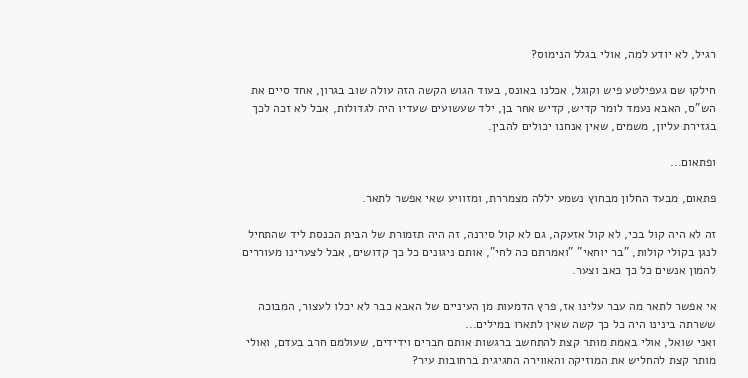רגיל, לא יודע למה, אולי בגלל הנימוס?

חילקו שם געפילטע פיש וקוגל, אכלנו באונס, בעוד הגוש הקשה הזה עולה שוב בגרון, אחד סיים את הש"ס, האבא נעמד לומר קדיש, קדיש אחר בן, ילד שעשועים שעדיו היה לגדולות, אבל לא זכה לכך בגזירת עליון, משמים, שאין אנחנו יכולים להבין.

ופתאום...

פתאום, מבעד החלון מבחוץ נשמע יללה מצמררת, ומזוויע שאי אפשר לתאר.

זה לא היה קול בכי, לא קול אזעקה, גם לא קול סירנה, זה היה תזמורת של הבית הכנסת ליד שהתחיל לנגן בקולי קולות, "בר יוחאי" "ואמרתם כה לחי", אותם ניגונים כל כך קדושים, אבל לצערינו מעוררים להמון אנשים כל כך כאב וצער.

אי אפשר לתאר מה עבר עלינו אז, פרץ הדמעות מן העיניים של האבא כבר לא יכלו לעצור, המבוכה ששרתה בינינו היה כל כך קשה שאין לתארו במילים...
ואני שואל, אולי באמת מותר קצת להתחשב ברגשות אותם חברים וידידים, שעולמם חרב בעדם, ואולי מותר קצת להחליש את המוזיקה והאווירה החגיגית ברחובות עיר?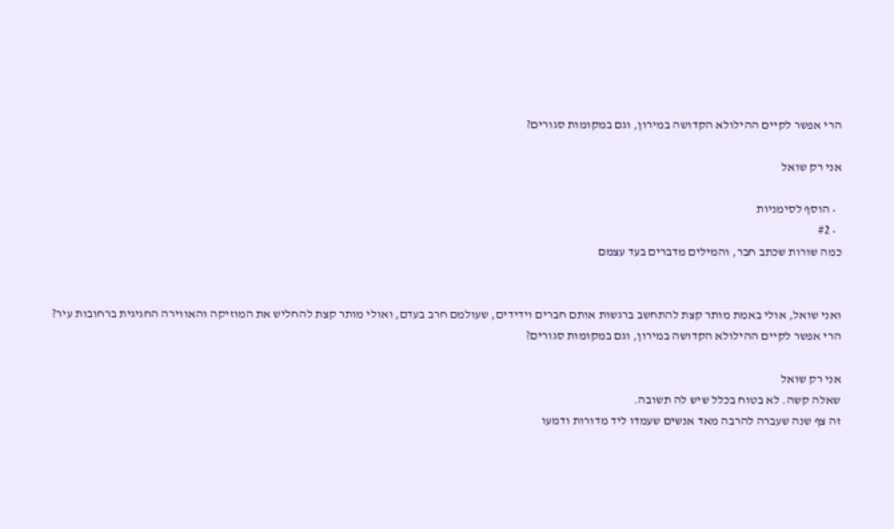הרי אפשר לקיים ההילולא הקדושה במירון, וגם במקומות סגורים?

אני רק שואל

  • הוסף לסימניות
  • #2
כמה שורות שכתב חבר, והמילים מדברים בעד עצמם


ואני שואל, אולי באמת מותר קצת להתחשב ברגשות אותם חברים וידידים, שעולמם חרב בעדם, ואולי מותר קצת להחליש את המוזיקה והאווירה החגיגית ברחובות עיר?
הרי אפשר לקיים ההילולא הקדושה במירון, וגם במקומות סגורים?

אני רק שואל
שאלה קשה. לא בטוח בכלל שיש לה תשובה.
זה צף שנה שעברה להרבה מאד אנשים שעמדו ליד מדורות ודמעו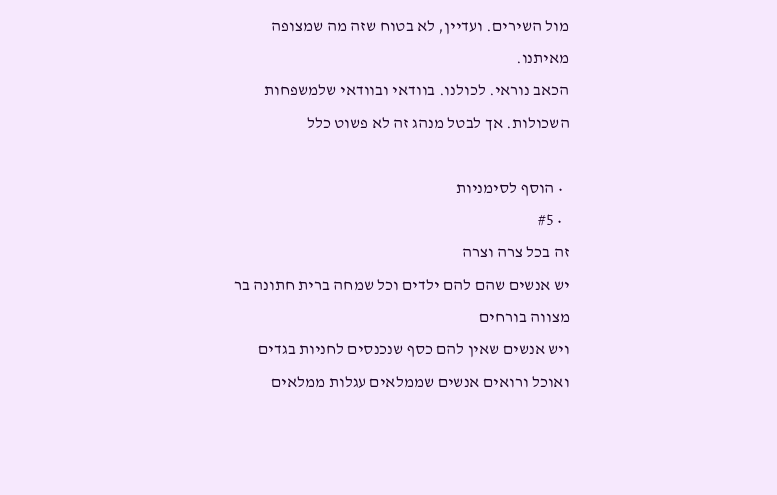מול השירים. ועדיין, לא בטוח שזה מה שמצופה מאיתנו.
הכאב נוראי. לכולנו. בוודאי ובוודאי שלמשפחות השכולות. אך לבטל מנהג זה לא פשוט כלל

  • הוסף לסימניות
  • #5
זה בכל צרה וצרה
יש אנשים שהם להם ילדים וכל שמחה ברית חתונה בר מצווה בורחים
ויש אנשים שאין להם כסף שנכנסים לחניות בגדים ואוכל ורואים אנשים שממלאים עגלות ממלאים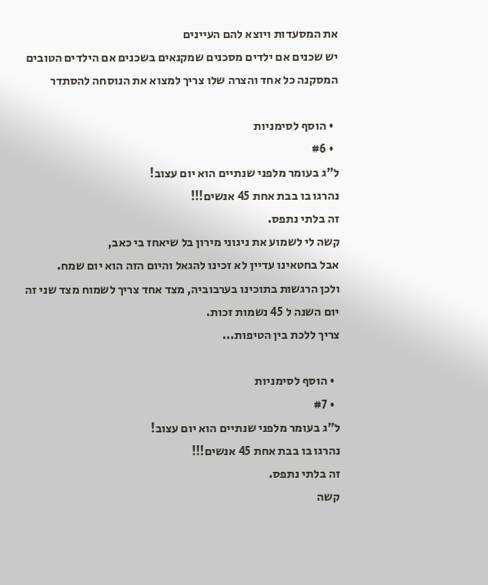את המסעדות ויוצא להם העיינים
יש שכנים אם ילדים מסכנים שמקנאים בשכנים אם הילדים הטובים
המסקנה כל אחד והצרה שלו צריך למצוא את הנוסחה להסתדר

  • הוסף לסימניות
  • #6
ל"ג בעומר מלפני שנתיים הוא יום עצוב!
נהרגו בו בבת אחת 45 אנשים!!!
זה בלתי נתפס.
קשה לי לשמוע את ניגוני מירון בל שיאחז בי כאב,
אבל בחטאינו עדיין לא זכינו להגאל והיום הזה הוא יום שמח.
ולכן הרגשות בתוכינו בערבוביה, מצד אחד צריך לשמוח מצד שני זה יום השנה ל 45 נשמות זכות.
צריך ללכת בין הטיפות...

  • הוסף לסימניות
  • #7
ל"ג בעומר מלפני שנתיים הוא יום עצוב!
נהרגו בו בבת אחת 45 אנשים!!!
זה בלתי נתפס.
קשה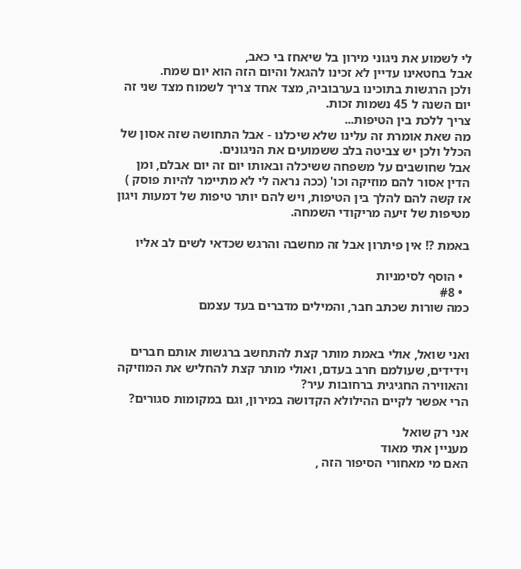לי לשמוע את ניגוני מירון בל שיאחז בי כאב,
אבל בחטאינו עדיין לא זכינו להגאל והיום הזה הוא יום שמח.
ולכן הרגשות בתוכינו בערבוביה, מצד אחד צריך לשמוח מצד שני זה יום השנה ל 45 נשמות זכות.
צריך ללכת בין הטיפות...
מה שאת אומרת זה עלינו שלא שיכלנו - אבל התחושה שזה אסון של הכלל ולכן יש צביטה בלב ששמועים את הניגונים.
אבל שחושבים על משפחה ששיכלה ובאותו יום זה יום אבלם, ומן הדין אסור להם מוזיקה וכו' (ככה נראה לי לא מתיימר להיות פוסק ) אז קשה להם להלך בין הטיפות, ויש להם יותר טיפות של דמעות ויגון מטיפות של זיעה מריקודי השמחה.

באמת ?! אין פיתרון אבל זה מחשבה והרגש שכדאי לשים לב אליו

  • הוסף לסימניות
  • #8
כמה שורות שכתב חבר, והמילים מדברים בעד עצמם


ואני שואל, אולי באמת מותר קצת להתחשב ברגשות אותם חברים וידידים, שעולמם חרב בעדם, ואולי מותר קצת להחליש את המוזיקה והאווירה החגיגית ברחובות עיר?
הרי אפשר לקיים ההילולא הקדושה במירון, וגם במקומות סגורים?

אני רק שואל
מעניין אתי מאוד
האם מי מאחורי הסיפור הזה ,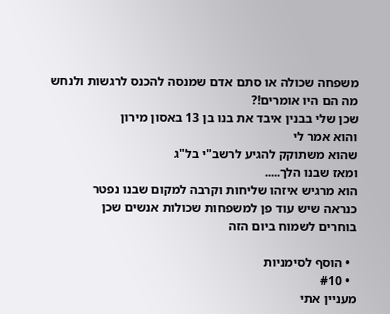משפחה שכולה או סתם אדם שמנסה להכנס לרגשות ולנחש מה הם היו אומרים!?
שכן שלי בבנין איבד את בנו בן 13 באסון מירון
והוא אמר לי
שהוא משתוקק להגיע לרשב"י בל"ג
ומאז שבנו הלך.....
הוא מרגיש איזהו שליחות וקרבה למקום שבנו נפטר
כנראה שיש עוד פן למשפחות שכולות אנשים שכן
בוחרים לשמוח ביום הזה

  • הוסף לסימניות
  • #10
מעניין אתי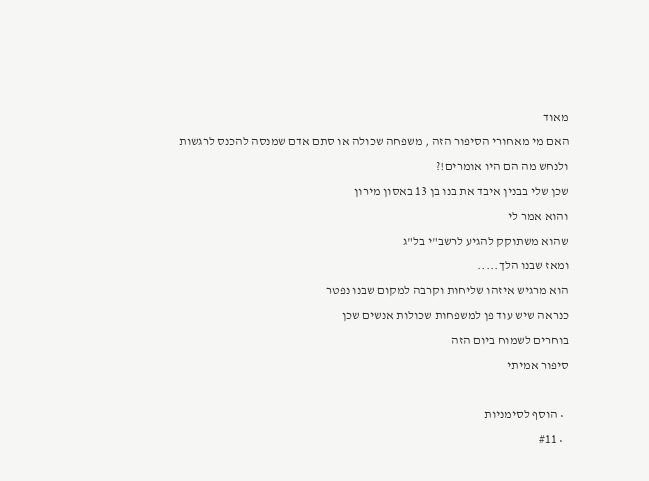מאוד
האם מי מאחורי הסיפור הזה , משפחה שכולה או סתם אדם שמנסה להכנס לרגשות ולנחש מה הם היו אומרים!?
שכן שלי בבנין איבד את בנו בן 13 באסון מירון
והוא אמר לי
שהוא משתוקק להגיע לרשב"י בל"ג
ומאז שבנו הלך.....
הוא מרגיש איזהו שליחות וקרבה למקום שבנו נפטר
כנראה שיש עוד פן למשפחות שכולות אנשים שכן
בוחרים לשמוח ביום הזה
סיפור אמיתי

  • הוסף לסימניות
  • #11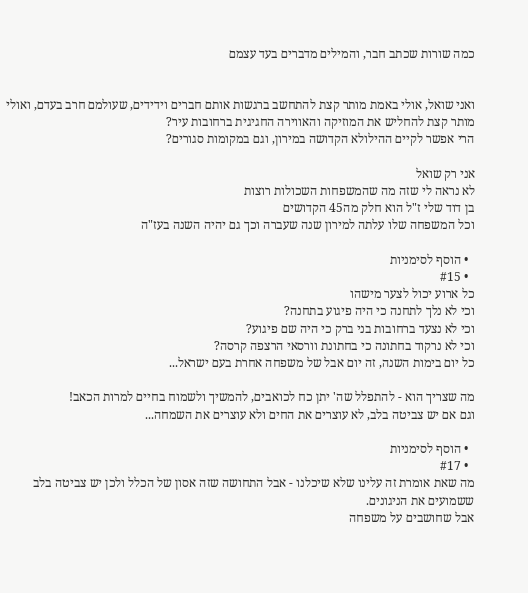כמה שורות שכתב חבר, והמילים מדברים בעד עצמם


ואני שואל, אולי באמת מותר קצת להתחשב ברגשות אותם חברים וידידים, שעולמם חרב בעדם, ואולי מותר קצת להחליש את המוזיקה והאווירה החגיגית ברחובות עיר?
הרי אפשר לקיים ההילולא הקדושה במירון, וגם במקומות סגורים?

אני רק שואל
לא נראה לי שזה מה שהמשפחות השכולות רוצות
בן דוד שלי ז"ל הוא חלק מה45 הקדושים
וכל המשפחה שלו עלתה למירון שנה שעברה וכך גם יהיה השנה בעז"ה

  • הוסף לסימניות
  • #15
כל ארוע יכול לצער מישהו
וכי לא נלך לתחנה כי היה פיגוע בתחנה?
וכי לא נצעד ברחובות בני ברק כי היה שם פיגוע?
וכי לא נרקוד בחתונה כי בחתונת וורסאי הרצפה קרסה?
כל יום בימות השנה, זה יום אבל של משפחה אחרת בעם ישראל...

מה שצריך הוא - להתפלל שה' יתן כח לכואבים, להמשיך ולשמוח בחיים למרות הכאב!
וגם אם יש צביטה בלב, לא עוצרים את החים ולא עוצרים את השמחה...

  • הוסף לסימניות
  • #17
מה שאת אומרת זה עלינו שלא שיכלנו - אבל התחושה שזה אסון של הכלל ולכן יש צביטה בלב ששמועים את הניגונים.
אבל שחושבים על משפחה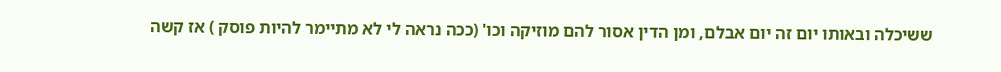ששיכלה ובאותו יום זה יום אבלם, ומן הדין אסור להם מוזיקה וכו' (ככה נראה לי לא מתיימר להיות פוסק ) אז קשה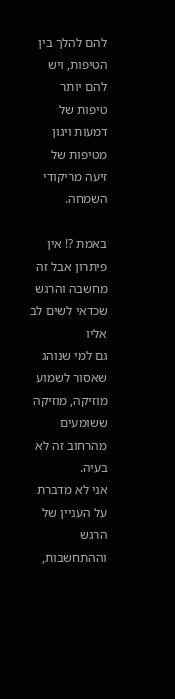להם להלך בין הטיפות, ויש להם יותר טיפות של דמעות ויגון מטיפות של זיעה מריקודי השמחה.

באמת ?! אין פיתרון אבל זה מחשבה והרגש שכדאי לשים לב אליו
גם למי שנוהג שאסור לשמוע מוזיקה, מוזיקה ששומעים מהרחוב זה לא בעיה.
אני לא מדברת על העניין של הרגש וההתחשבות,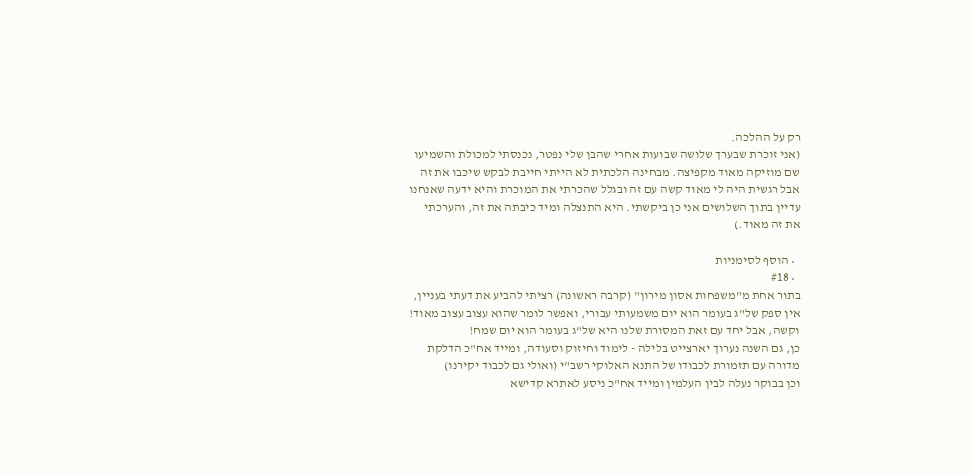רק על ההלכה.
(אני זוכרת שבערך שלושה שבועות אחרי שהבן שלי נפטר, נכנסתי למכולת והשמיעו שם מוזיקה מאוד מקפיצה. מבחינה הלכתית לא הייתי חייבת לבקש שיכבו את זה אבל רגשית היה לי מאוד קשה עם זה ובגלל שהכרתי את המוכרת והיא ידעה שאנחנו עדיין בתוך השלושים אני כן ביקשתי. היא התנצלה ומיד כיבתה את זה, והערכתי את זה מאוד.)

  • הוסף לסימניות
  • #18
בתור אחת מ"משפחות אסון מירון" (קרבה ראשונה) רציתי להביע את דעתי בעניין,
אין ספק של"ג בעומר הוא יום משמעותי עבורי, ואפשר לומר שהוא עצוב עצוב מאוד! וקשה, אבל יחד עם זאת המסורת שלנו היא של"ג בעומר הוא יום שמח!
כן, גם השנה נערוך יארצייט בלילה - לימוד וחיזוק וסעודה, ומייד אח"כ הדלקת מדורה עם תזמורת לכבודו של התנא האלוקי רשב"י (ואולי גם לכבוד יקירנו)
וכן בבוקר נעלה לבין העלמין ומייד אח"כ ניסע לאתרא קדישא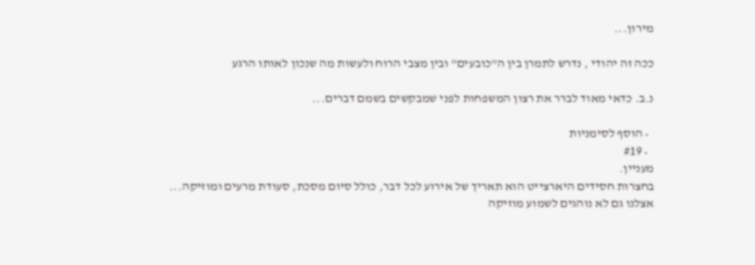מירון...

ככה זה יהודי , נדרש לתמרן בין ה"כובעים" ובין מצבי הרוח ולעשות מה שנכון לאותו הרגע

נ.ב. כדאי מאוד לברר את רצון המשפחות לפני שמבקשים בשמם דברים...

  • הוסף לסימניות
  • #19
מעניין.
בחצרות חסידים היארצייט הוא תאריך של אירוע לכל דבר, כולל סיום מסכת, סעודת מרעים ומוזיקה...
אצלנו גם לא נוהגים לשמוע מוזיקה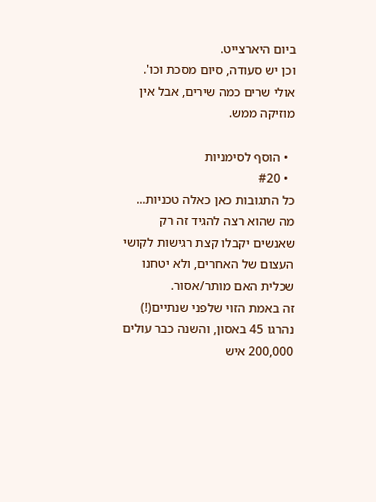ביום היארצייט.
וכן יש סעודה, סיום מסכת וכו'.
אולי שרים כמה שירים, אבל אין מוזיקה ממש.

  • הוסף לסימניות
  • #20
כל התגובות כאן כאלה טכניות...
מה שהוא רצה להגיד זה רק שאנשים יקבלו קצת רגישות לקושי העצום של האחרים, ולא יטחנו שכלית האם מותר/אסור.
זה באמת הזוי שלפני שנתיים(!) נהרגו 45 באסון, והשנה כבר עולים 200,000 איש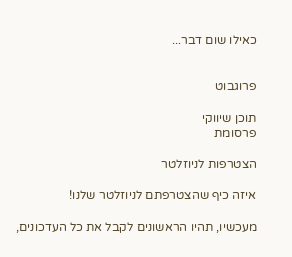כאילו שום דבר...


פרוגבוט

תוכן שיווקי
פרסומת

הצטרפות לניוזלטר

איזה כיף שהצטרפתם לניוזלטר שלנו!

מעכשיו, תהיו הראשונים לקבל את כל העדכונים,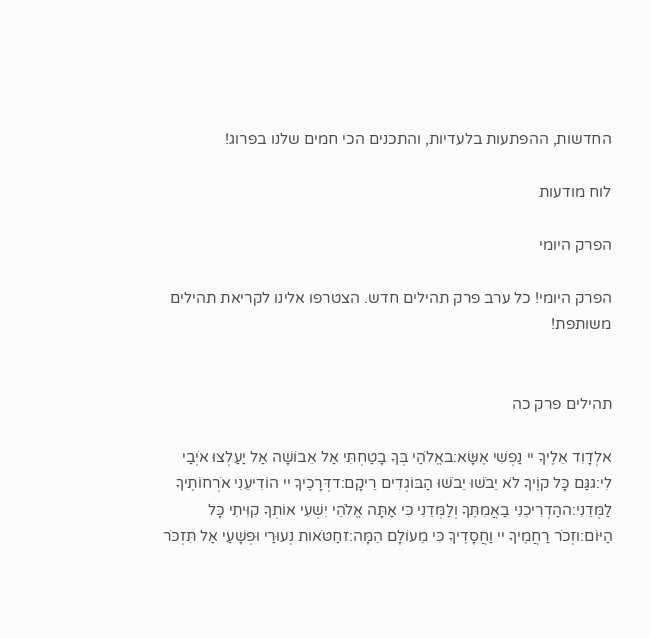החדשות, ההפתעות בלעדיות, והתכנים הכי חמים שלנו בפרוג!

לוח מודעות

הפרק היומי

הפרק היומי! כל ערב פרק תהילים חדש. הצטרפו אלינו לקריאת תהילים משותפת!


תהילים פרק כה

אלְדָוִד אֵלֶיךָ יי נַפְשִׁי אֶשָּׂא:באֱלֹהַי בְּךָ בָטַחְתִּי אַל אֵבוֹשָׁה אַל יַעַלְצוּ אֹיְבַי לִי:גגַּם כָּל קוֶֹיךָ לֹא יֵבֹשׁוּ יֵבֹשׁוּ הַבּוֹגְדִים רֵיקָם:דדְּרָכֶיךָ יי הוֹדִיעֵנִי אֹרְחוֹתֶיךָ לַמְּדֵנִי:ההַדְרִיכֵנִי בַאֲמִתֶּךָ וְלַמְּדֵנִי כִּי אַתָּה אֱלֹהֵי יִשְׁעִי אוֹתְךָ קִוִּיתִי כָּל הַיּוֹם:וזְכֹר רַחֲמֶיךָ יי וַחֲסָדֶיךָ כִּי מֵעוֹלָם הֵמָּה:זחַטֹּאות נְעוּרַי וּפְשָׁעַי אַל תִּזְכֹּר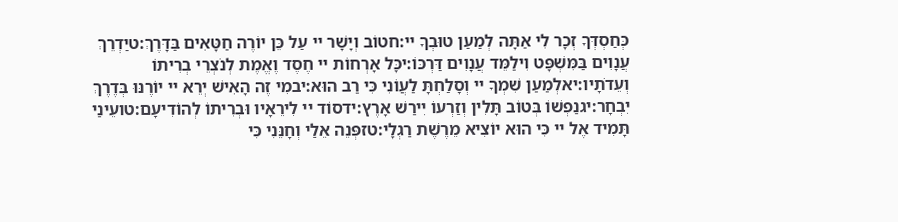כְּחַסְדְּךָ זְכָר לִי אַתָּה לְמַעַן טוּבְךָ יי:חטוֹב וְיָשָׁר יי עַל כֵּן יוֹרֶה חַטָּאִים בַּדָּרֶךְ:טיַדְרֵךְ עֲנָוִים בַּמִּשְׁפָּט וִילַמֵּד עֲנָוִים דַּרְכּוֹ:יכָּל אָרְחוֹת יי חֶסֶד וֶאֱמֶת לְנֹצְרֵי בְרִיתוֹ וְעֵדֹתָיו:יאלְמַעַן שִׁמְךָ יי וְסָלַחְתָּ לַעֲוֹנִי כִּי רַב הוּא:יבמִי זֶה הָאִישׁ יְרֵא יי יוֹרֶנּוּ בְּדֶרֶךְ יִבְחָר:יגנַפְשׁוֹ בְּטוֹב תָּלִין וְזַרְעוֹ יִירַשׁ אָרֶץ:ידסוֹד יי לִירֵאָיו וּבְרִיתוֹ לְהוֹדִיעָם:טועֵינַי תָּמִיד אֶל יי כִּי הוּא יוֹצִיא מֵרֶשֶׁת רַגְלָי:טזפְּנֵה אֵלַי וְחָנֵּנִי כִּי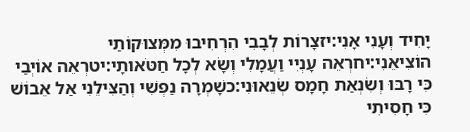יָחִיד וְעָנִי אָנִי:יזצָרוֹת לְבָבִי הִרְחִיבוּ מִמְּצוּקוֹתַי הוֹצִיאֵנִי:יחרְאֵה עָנְיִי וַעֲמָלִי וְשָׂא לְכָל חַטֹּאותָי:יטרְאֵה אוֹיְבַי כִּי רָבּוּ וְשִׂנְאַת חָמָס שְׂנֵאוּנִי:כשָׁמְרָה נַפְשִׁי וְהַצִּילֵנִי אַל אֵבוֹשׁ כִּי חָסִיתִי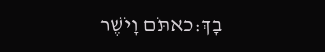בָךְ:כאתֹּם וָיֹשֶׁר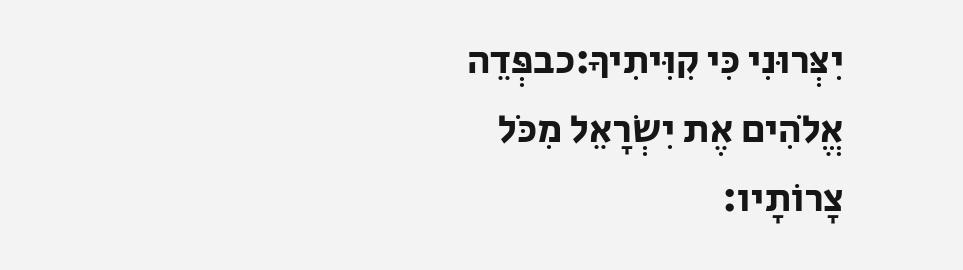יִצְּרוּנִי כִּי קִוִּיתִיךָ:כבפְּדֵה אֱלֹהִים אֶת יִשְׂרָאֵל מִכֹּל צָרוֹתָיו: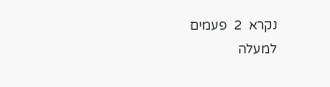נקרא  2  פעמים
למעלה